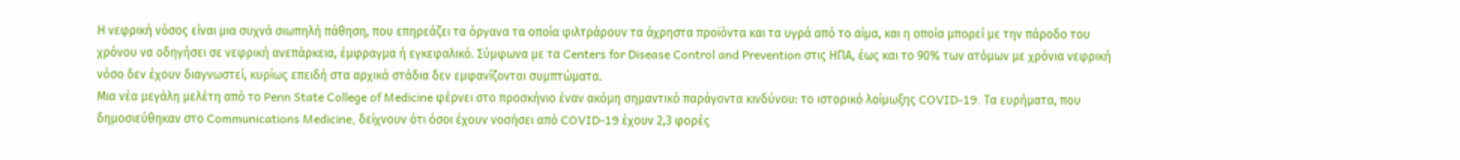Η νεφρική νόσος είναι μια συχνά σιωπηλή πάθηση, που επηρεάζει τα όργανα τα οποία φιλτράρουν τα άχρηστα προϊόντα και τα υγρά από το αίμα, και η οποία μπορεί με την πάροδο του χρόνου να οδηγήσει σε νεφρική ανεπάρκεια, έμφραγμα ή εγκεφαλικό. Σύμφωνα με τα Centers for Disease Control and Prevention στις ΗΠΑ, έως και το 90% των ατόμων με χρόνια νεφρική νόσο δεν έχουν διαγνωστεί, κυρίως επειδή στα αρχικά στάδια δεν εμφανίζονται συμπτώματα.
Μια νέα μεγάλη μελέτη από το Penn State College of Medicine φέρνει στο προσκήνιο έναν ακόμη σημαντικό παράγοντα κινδύνου: το ιστορικό λοίμωξης COVID-19. Τα ευρήματα, που δημοσιεύθηκαν στο Communications Medicine, δείχνουν ότι όσοι έχουν νοσήσει από COVID-19 έχουν 2,3 φορές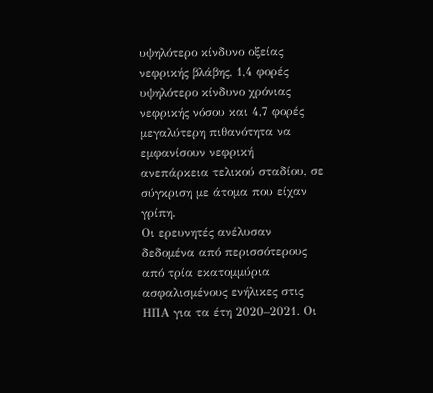υψηλότερο κίνδυνο οξείας νεφρικής βλάβης, 1,4 φορές υψηλότερο κίνδυνο χρόνιας νεφρικής νόσου και 4,7 φορές μεγαλύτερη πιθανότητα να εμφανίσουν νεφρική ανεπάρκεια τελικού σταδίου, σε σύγκριση με άτομα που είχαν γρίπη.
Οι ερευνητές ανέλυσαν δεδομένα από περισσότερους από τρία εκατομμύρια ασφαλισμένους ενήλικες στις ΗΠΑ για τα έτη 2020–2021. Οι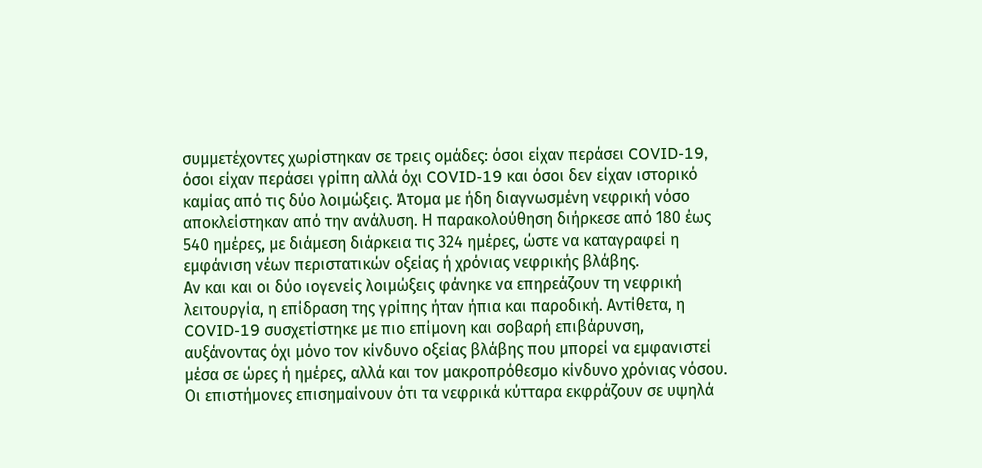συμμετέχοντες χωρίστηκαν σε τρεις ομάδες: όσοι είχαν περάσει COVID-19, όσοι είχαν περάσει γρίπη αλλά όχι COVID-19 και όσοι δεν είχαν ιστορικό καμίας από τις δύο λοιμώξεις. Άτομα με ήδη διαγνωσμένη νεφρική νόσο αποκλείστηκαν από την ανάλυση. Η παρακολούθηση διήρκεσε από 180 έως 540 ημέρες, με διάμεση διάρκεια τις 324 ημέρες, ώστε να καταγραφεί η εμφάνιση νέων περιστατικών οξείας ή χρόνιας νεφρικής βλάβης.
Αν και και οι δύο ιογενείς λοιμώξεις φάνηκε να επηρεάζουν τη νεφρική λειτουργία, η επίδραση της γρίπης ήταν ήπια και παροδική. Αντίθετα, η COVID-19 συσχετίστηκε με πιο επίμονη και σοβαρή επιβάρυνση, αυξάνοντας όχι μόνο τον κίνδυνο οξείας βλάβης που μπορεί να εμφανιστεί μέσα σε ώρες ή ημέρες, αλλά και τον μακροπρόθεσμο κίνδυνο χρόνιας νόσου.
Οι επιστήμονες επισημαίνουν ότι τα νεφρικά κύτταρα εκφράζουν σε υψηλά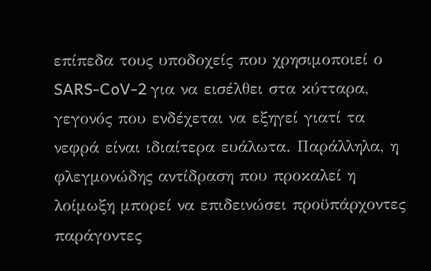επίπεδα τους υποδοχείς που χρησιμοποιεί ο SARS-CoV-2 για να εισέλθει στα κύτταρα, γεγονός που ενδέχεται να εξηγεί γιατί τα νεφρά είναι ιδιαίτερα ευάλωτα. Παράλληλα, η φλεγμονώδης αντίδραση που προκαλεί η λοίμωξη μπορεί να επιδεινώσει προϋπάρχοντες παράγοντες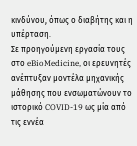κινδύνου, όπως ο διαβήτης και η υπέρταση.
Σε προηγούμενη εργασία τους στο eBioMedicine, οι ερευνητές ανέπτυξαν μοντέλα μηχανικής μάθησης που ενσωματώνουν το ιστορικό COVID-19 ως μία από τις εννέα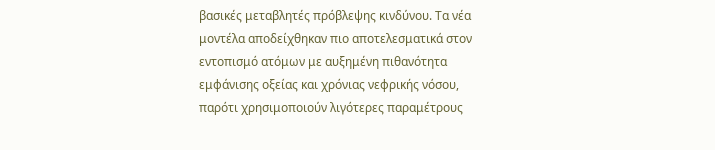βασικές μεταβλητές πρόβλεψης κινδύνου. Τα νέα μοντέλα αποδείχθηκαν πιο αποτελεσματικά στον εντοπισμό ατόμων με αυξημένη πιθανότητα εμφάνισης οξείας και χρόνιας νεφρικής νόσου, παρότι χρησιμοποιούν λιγότερες παραμέτρους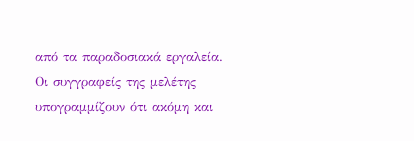από τα παραδοσιακά εργαλεία.
Οι συγγραφείς της μελέτης υπογραμμίζουν ότι ακόμη και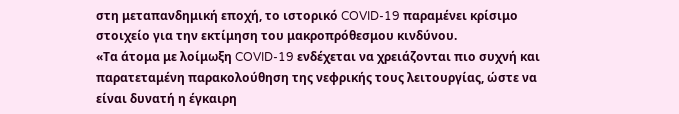στη μεταπανδημική εποχή, το ιστορικό COVID-19 παραμένει κρίσιμο στοιχείο για την εκτίμηση του μακροπρόθεσμου κινδύνου.
«Τα άτομα με λοίμωξη COVID-19 ενδέχεται να χρειάζονται πιο συχνή και παρατεταμένη παρακολούθηση της νεφρικής τους λειτουργίας, ώστε να είναι δυνατή η έγκαιρη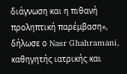διάγνωση και η πιθανή προληπτική παρέμβαση», δήλωσε ο Nasr Ghahramani, καθηγητής ιατρικής και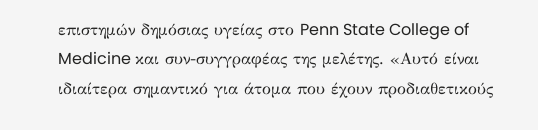επιστημών δημόσιας υγείας στο Penn State College of Medicine και συν-συγγραφέας της μελέτης. «Αυτό είναι ιδιαίτερα σημαντικό για άτομα που έχουν προδιαθετικούς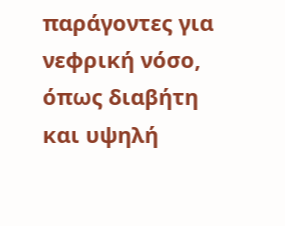παράγοντες για νεφρική νόσο, όπως διαβήτη και υψηλή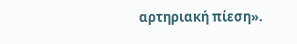αρτηριακή πίεση».